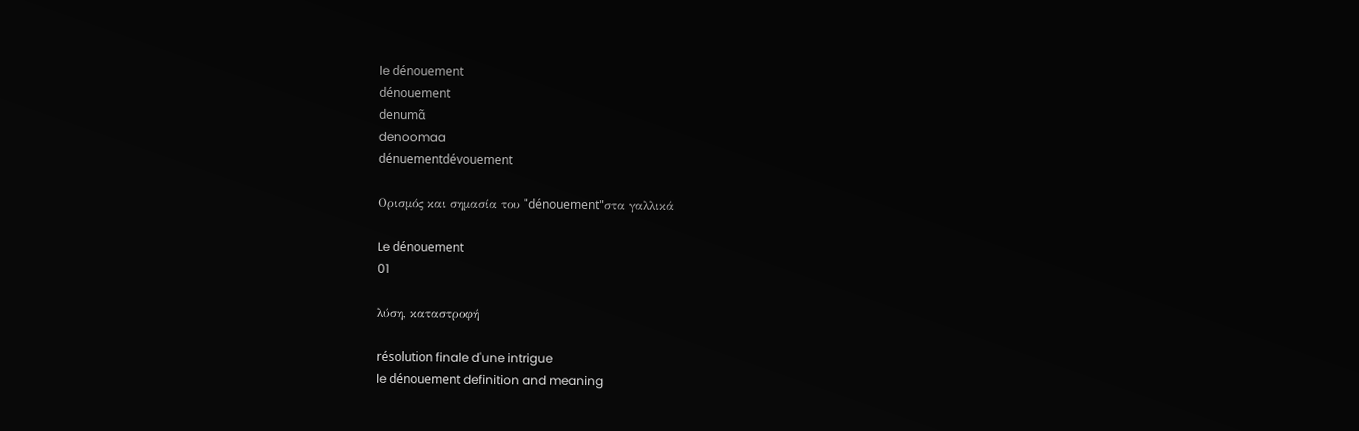le dénouement
dénouement
denumɑ̃
denoomaa
dénuementdévouement

Ορισμός και σημασία του "dénouement"στα γαλλικά

Le dénouement
01

λύση, καταστροφή

résolution finale d'une intrigue
le dénouement definition and meaning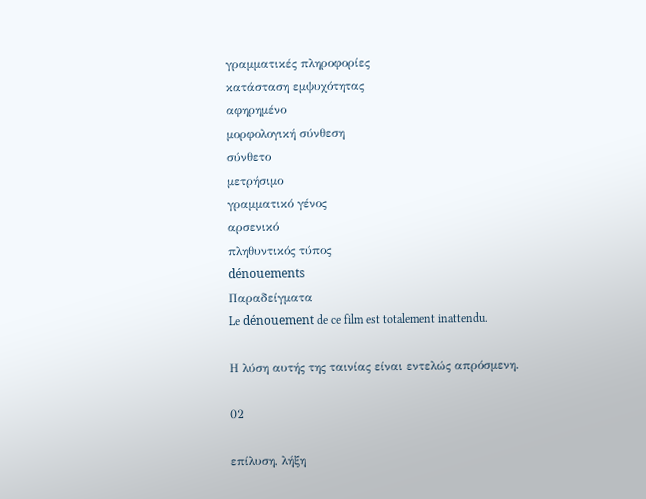γραμματικές πληροφορίες
κατάσταση εμψυχότητας
αφηρημένο
μορφολογική σύνθεση
σύνθετο
μετρήσιμο
γραμματικό γένος
αρσενικό
πληθυντικός τύπος
dénouements
Παραδείγματα
Le dénouement de ce film est totalement inattendu.

Η λύση αυτής της ταινίας είναι εντελώς απρόσμενη.

02

επίλυση, λήξη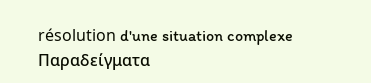résolution d'une situation complexe
Παραδείγματα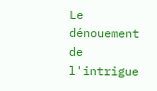Le dénouement de l'intrigue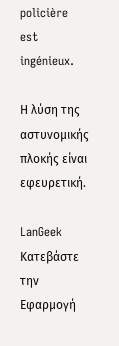policière est ingénieux.

Η λύση της αστυνομικής πλοκής είναι εφευρετική.

LanGeek
Κατεβάστε την Εφαρμογή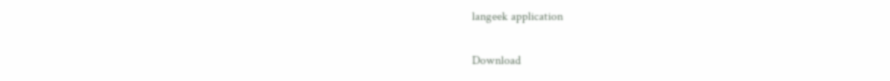langeek application

Download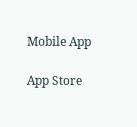Mobile App

App Store